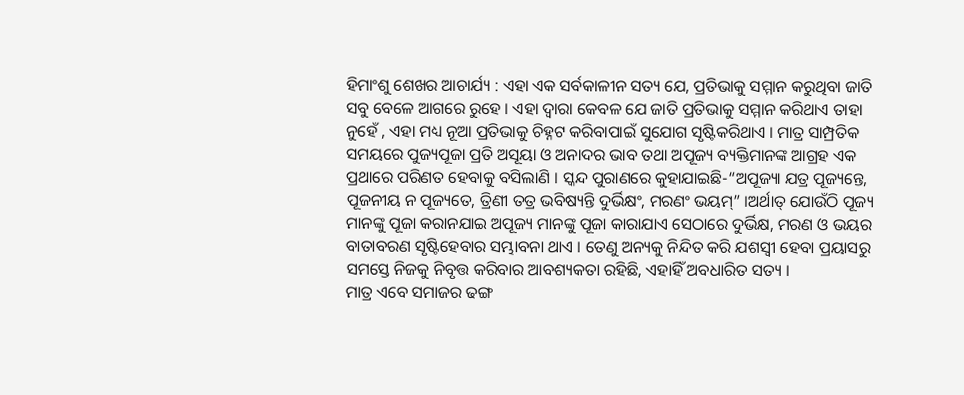ହିମାଂଶୁ ଶେଖର ଆଚାର୍ଯ୍ୟ : ଏହା ଏକ ସର୍ବକାଳୀନ ସତ୍ୟ ଯେ, ପ୍ରତିଭାକୁ ସମ୍ମାନ କରୁଥିବା ଜାତି ସବୁ ବେଳେ ଆଗରେ ରୁହେ । ଏହା ଦ୍ୱାରା କେବଳ ଯେ ଜାତି ପ୍ରତିଭାକୁ ସମ୍ମାନ କରିଥାଏ ତାହା ନୁହେଁ , ଏହା ମଧ୍ୟ ନୂଆ ପ୍ରତିଭାକୁ ଚିହ୍ନଟ କରିବାପାଇଁ ସୁଯୋଗ ସୃଷ୍ଟିକରିଥାଏ । ମାତ୍ର ସାମ୍ପ୍ରତିକ ସମୟରେ ପୁଜ୍ୟପୂଜା ପ୍ରତି ଅସୂୟା ଓ ଅନାଦର ଭାବ ତଥା ଅପୂଜ୍ୟ ବ୍ୟକ୍ତିମାନଙ୍କ ଆଗ୍ରହ ଏକ ପ୍ରଥାରେ ପରିଣତ ହେବାକୁ ବସିଲାଣି । ସ୍କନ୍ଦ ପୁରାଣରେ କୁହାଯାଇଛି-“ଅପୂଜ୍ୟା ଯତ୍ର ପୂଜ୍ୟନ୍ତେ, ପୂଜନୀୟ ନ ପୂଜ୍ୟତେ, ତ୍ରିଣୀ ତତ୍ର ଭବିଷ୍ୟନ୍ତି ଦୁର୍ଭିକ୍ଷଂ, ମରଣଂ ଭୟମ୍” ।ଅର୍ଥାତ୍ ଯୋଉଁଠି ପୂଜ୍ୟ ମାନଙ୍କୁ ପୂଜା କରାନଯାଇ ଅପୂଜ୍ୟ ମାନଙ୍କୁ ପୂଜା କାରାଯାଏ ସେଠାରେ ଦୁର୍ଭିକ୍ଷ, ମରଣ ଓ ଭୟର ବାତାବରଣ ସୃଷ୍ଟିହେବାର ସମ୍ଭାବନା ଥାଏ । ତେଣୁ ଅନ୍ୟକୁ ନିନ୍ଦିତ କରି ଯଶସ୍ୱୀ ହେବା ପ୍ରୟାସରୁ ସମସ୍ତେ ନିଜକୁ ନିବୃତ୍ତ କରିବାର ଆବଶ୍ୟକତା ରହିଛି, ଏହାହିଁ ଅବଧାରିତ ସତ୍ୟ ।
ମାତ୍ର ଏବେ ସମାଜର ଢଙ୍ଗ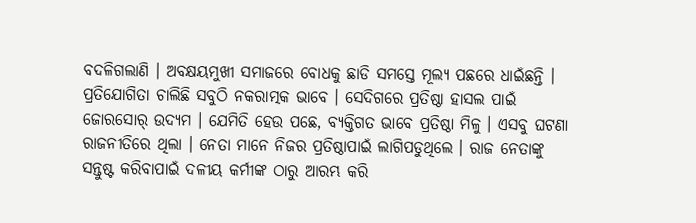ବଦଳିଗଲାଣି । ଅବକ୍ଷୟମୁଖୀ ସମାଜରେ ବୋଧକୁ ଛାଡି ସମସ୍ତେ ମୂଲ୍ୟ ପଛରେ ଧାଇଁଛନ୍ତି । ପ୍ରତିଯୋଗିତା ଚାଲିଛି ସବୁଠି ନକରାତ୍ମକ ଭାବେ । ସେଦିଗରେ ପ୍ରତିଷ୍ଠା ହାସଲ ପାଇଁ ଜୋରସୋର୍ ଉଦ୍ୟମ । ଯେମିତି ହେଉ ପଛେ, ବ୍ୟକ୍ତିଗତ ଭାବେ ପ୍ରତିଷ୍ଠା ମିଳୁ । ଏସବୁ ଘଟଣା ରାଜନୀତିରେ ଥିଲା । ନେତା ମାନେ ନିଜର ପ୍ରତିଷ୍ଠାପାଇଁ ଲାଗିପଡୁଥିଲେ । ରାଜ ନେତାଙ୍କୁ ସନ୍ତୁଷ୍ଟ କରିବାପାଇଁ ଦଳୀୟ କର୍ମୀଙ୍କ ଠାରୁ ଆରମ୍ଭ କରି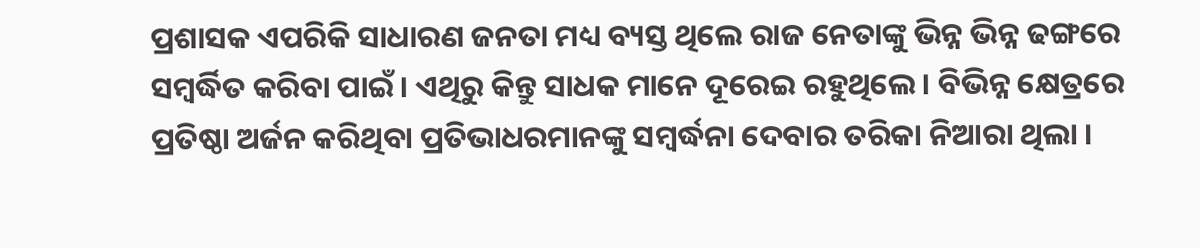ପ୍ରଶାସକ ଏପରିକି ସାଧାରଣ ଜନତା ମଧ୍ୟ ବ୍ୟସ୍ତ ଥିଲେ ରାଜ ନେତାଙ୍କୁ ଭିନ୍ନ ଭିନ୍ନ ଢଙ୍ଗରେ ସମ୍ବର୍ଦ୍ଧିତ କରିବା ପାଇଁ । ଏଥିରୁ କିନ୍ତୁ ସାଧକ ମାନେ ଦୂରେଇ ରହୁଥିଲେ । ବିଭିନ୍ନ କ୍ଷେତ୍ରରେ ପ୍ରତିଷ୍ଠା ଅର୍ଜନ କରିଥିବା ପ୍ରତିଭାଧରମାନଙ୍କୁ ସମ୍ବର୍ଦ୍ଧନା ଦେବାର ତରିକା ନିଆରା ଥିଲା ।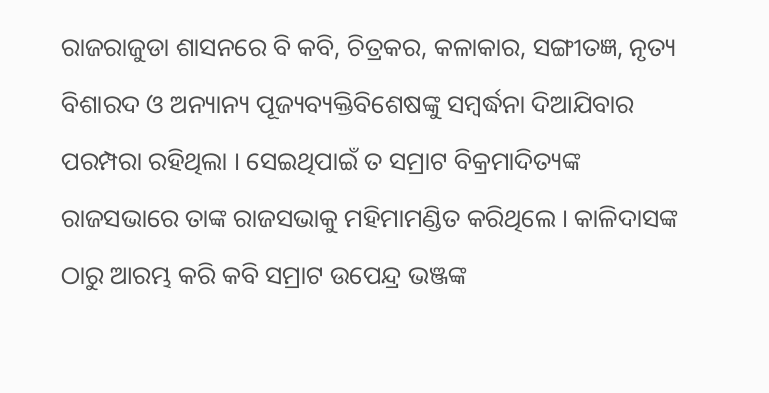ରାଜରାଜୁଡା ଶାସନରେ ବି କବି, ଚିତ୍ରକର, କଳାକାର, ସଙ୍ଗୀତଜ୍ଞ, ନୃତ୍ୟ ବିଶାରଦ ଓ ଅନ୍ୟାନ୍ୟ ପୂଜ୍ୟବ୍ୟକ୍ତିବିଶେଷଙ୍କୁ ସମ୍ବର୍ଦ୍ଧନା ଦିଆଯିବାର ପରମ୍ପରା ରହିଥିଲା । ସେଇଥିପାଇଁ ତ ସମ୍ରାଟ ବିକ୍ରମାଦିତ୍ୟଙ୍କ ରାଜସଭାରେ ତାଙ୍କ ରାଜସଭାକୁ ମହିମାମଣ୍ଡିତ କରିଥିଲେ । କାଳିଦାସଙ୍କ ଠାରୁ ଆରମ୍ଭ କରି କବି ସମ୍ରାଟ ଉପେନ୍ଦ୍ର ଭଞ୍ଜଙ୍କ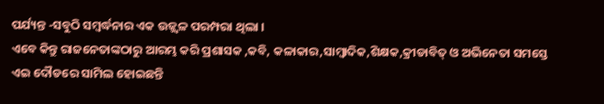ପର୍ଯ୍ୟନ୍ତ -ସବୁଠି ସମ୍ବର୍ଦ୍ଧନାର ଏକ ଉଜ୍ଜ୍ୱଳ ପରମ୍ପରା ଥିଲା ।
ଏବେ କିନ୍ତୁ ରାଜନେତାଙ୍କଠାରୁ ଆରମ୍ଭ କରି ପ୍ରଶାସକ ,କବି, କଳାକାର,ସାମ୍ବାଦିକ,ଶିକ୍ଷକ,କ୍ରୀଡାବିତ୍ ଓ ଅଭିନେତା ସମସ୍ତେ ଏଇ ଦୌଡରେ ସାମିଲ ହୋଇଛନ୍ତି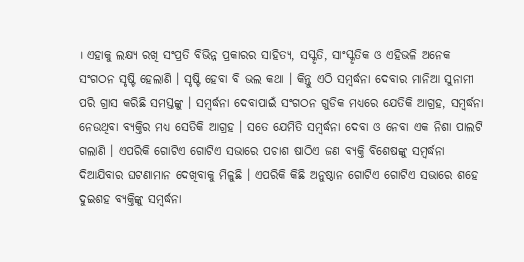। ଏହାକୁ ଲକ୍ଷ୍ୟ ରଖି ସଂପ୍ରତି ବିଭିନ୍ନ ପ୍ରକାରର ସାହିତ୍ୟ, ସସ୍କୃତି, ସାଂସ୍କୃତିକ ଓ ଏହିଭଳି ଅନେକ ସଂଗଠନ ସୃଷ୍ଟି ହେଲାଣି । ସୃଷ୍ଟି ହେବା ବି ଭଲ କଥା । କିନ୍ତୁ ଏଠି ସମ୍ବର୍ଦ୍ଧନା ଦେବାର ମାନିଆ ସୁନାମୀ ପରି ଗ୍ରାସ କରିଛି ସମସ୍ତଙ୍କୁ । ସମ୍ବର୍ଦ୍ଧନା ଦେବାପାଇଁ ସଂଗଠନ ଗୁଡିକ ମଧ୍ୟରେ ଯେତିକି ଆଗ୍ରହ, ସମ୍ବର୍ଦ୍ଧନା ନେଉଥିବା ବ୍ୟକ୍ତିର ମଧ୍ୟ ସେତିକି ଆଗ୍ରହ । ସତେ ଯେମିତି ସମ୍ବର୍ଦ୍ଧନା ଦେବା ଓ ନେବା ଏକ ନିଶା ପାଲଟି ଗଲାଣି । ଏପରିକି ଗୋଟିଏ ଗୋଟିଏ ସଭାରେ ପଚାଶ ଷାଠିଏ ଜଣ ବ୍ୟକ୍ତି ବିଶେଷଙ୍କୁ ସମ୍ବର୍ଦ୍ଧନା ଦିଆଯିବାର ଘଟଣାମାନ ଦେଖିବାକୁ ମିଳୁଛି । ଏପରିକି କିଛି ଅନୁଷ୍ଠାନ ଗୋଟିଏ ଗୋଟିଏ ସଭାରେ ଶହେ ଦୁଇଶହ ବ୍ୟକ୍ତିଙ୍କୁ ସମ୍ବର୍ଦ୍ଧନା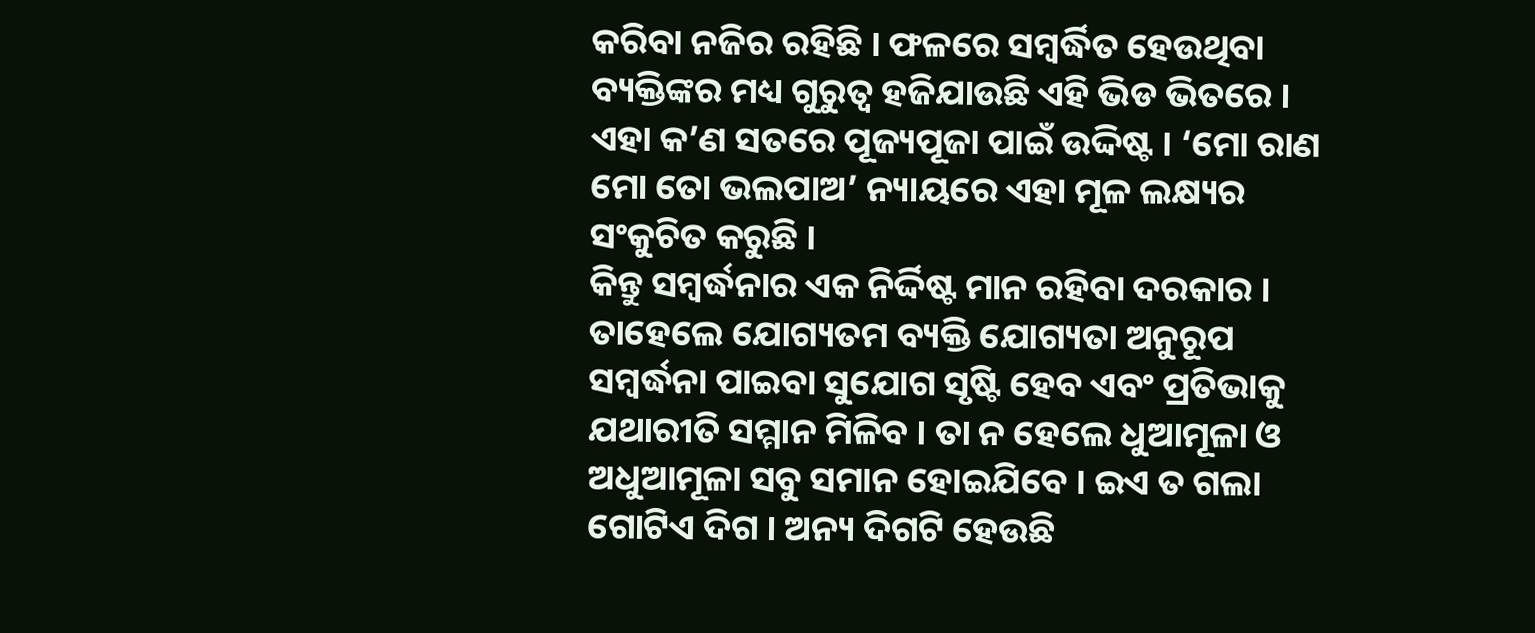କରିବା ନଜିର ରହିଛି । ଫଳରେ ସମ୍ବର୍ଦ୍ଧିତ ହେଉଥିବା ବ୍ୟକ୍ତିଙ୍କର ମଧ୍ୟ ଗୁରୁତ୍ୱ ହଜିଯାଉଛି ଏହି ଭିଡ ଭିତରେ । ଏହା କ’ଣ ସତରେ ପୂଜ୍ୟପୂଜା ପାଇଁ ଉଦ୍ଦିଷ୍ଟ । ‘ମୋ ରାଣ ମୋ ତୋ ଭଲପାଅ’ ନ୍ୟାୟରେ ଏହା ମୂଳ ଲକ୍ଷ୍ୟର ସଂକୁଚିତ କରୁଛି ।
କିନ୍ତୁ ସମ୍ବର୍ଦ୍ଧନାର ଏକ ନିର୍ଦ୍ଦିଷ୍ଟ ମାନ ରହିବା ଦରକାର । ତାହେଲେ ଯୋଗ୍ୟତମ ବ୍ୟକ୍ତି ଯୋଗ୍ୟତା ଅନୁରୂପ ସମ୍ବର୍ଦ୍ଧନା ପାଇବା ସୁଯୋଗ ସୃଷ୍ଟି ହେବ ଏବଂ ପ୍ରତିଭାକୁ ଯଥାରୀତି ସମ୍ମାନ ମିଳିବ । ତା ନ ହେଲେ ଧୁଆମୂଳା ଓ ଅଧୁଆମୂଳା ସବୁ ସମାନ ହୋଇଯିବେ । ଇଏ ତ ଗଲା ଗୋଟିଏ ଦିଗ । ଅନ୍ୟ ଦିଗଟି ହେଉଛି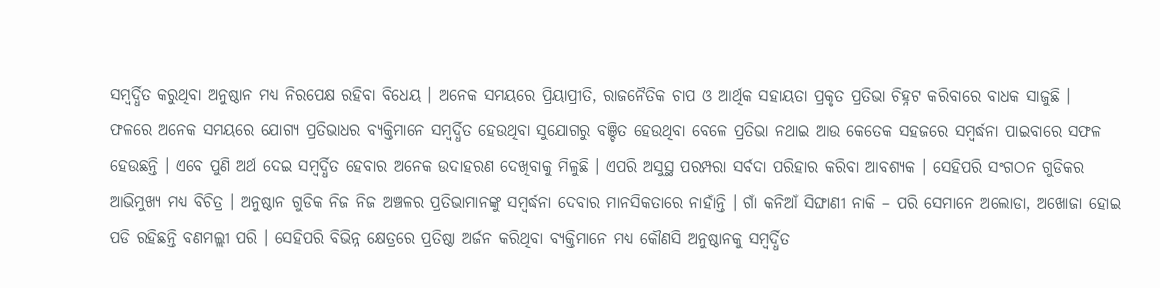ସମ୍ବର୍ଦ୍ଧିତ କରୁଥିବା ଅନୁଷ୍ଠାନ ମଧ୍ୟ ନିରପେକ୍ଷ ରହିବା ବିଧେୟ । ଅନେକ ସମୟରେ ପ୍ରିୟାପ୍ରୀତି, ରାଜନୈତିକ ଚାପ ଓ ଆର୍ଥିକ ସହାୟତା ପ୍ରକୃତ ପ୍ରତିଭା ଚିହ୍ନଟ କରିବାରେ ବାଧକ ସାଜୁଛି ।
ଫଳରେ ଅନେକ ସମୟରେ ଯୋଗ୍ୟ ପ୍ରତିଭାଧର ବ୍ୟକ୍ତିମାନେ ସମ୍ବର୍ଦ୍ଧିତ ହେଉଥିବା ସୁଯୋଗରୁ ବଞ୍ଚିତ ହେଉଥିବା ବେଳେ ପ୍ରତିଭା ନଥାଇ ଆଉ କେତେକ ସହଜରେ ସମ୍ବର୍ଦ୍ଧନା ପାଇବାରେ ସଫଳ ହେଉଛନ୍ତି । ଏବେ ପୁଣି ଅର୍ଥ ଦେଇ ସମ୍ବର୍ଦ୍ଧିତ ହେବାର ଅନେକ ଉଦାହରଣ ଦେଖିବାକୁ ମିଳୁଛି । ଏପରି ଅସୁସ୍ଥ ପରମ୍ପରା ସର୍ବଦା ପରିହାର କରିବା ଆବଶ୍ୟକ । ସେହିପରି ସଂଗଠନ ଗୁଡିକର ଆଭିମୁଖ୍ୟ ମଧ୍ୟ ବିଚିତ୍ର । ଅନୁଷ୍ଠାନ ଗୁଡିକ ନିଜ ନିଜ ଅଞ୍ଚଳର ପ୍ରତିଭାମାନଙ୍କୁ ସମ୍ବର୍ଦ୍ଧନା ଦେବାର ମାନସିକତାରେ ନାହାଁନ୍ତି । ଗାଁ କନିଆଁ ସିଙ୍ଘାଣୀ ନାକି – ପରି ସେମାନେ ଅଲୋଡା, ଅଖୋଜା ହୋଇ ପଡି ରହିଛନ୍ତି ବଣମଲ୍ଲୀ ପରି । ସେହିପରି ବିଭିନ୍ନ କ୍ଷେତ୍ରରେ ପ୍ରତିଷ୍ଠା ଅର୍ଜନ କରିଥିବା ବ୍ୟକ୍ତିମାନେ ମଧ୍ୟ କୌଣସି ଅନୁଷ୍ଠାନକୁ ସମ୍ବର୍ଦ୍ଧିତ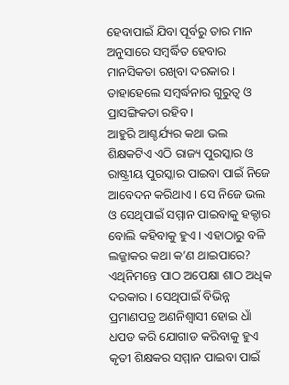ହେବାପାଇଁ ଯିବା ପୂର୍ବରୁ ତାର ମାନ ଅନୁସାରେ ସମ୍ବର୍ଦ୍ଧିତ ହେବାର ମାନସିକତା ରଖିବା ଦରକାର । ତାହାହେଲେ ସମ୍ବର୍ଦ୍ଧନାର ଗୁରୁତ୍ୱ ଓ ପ୍ରାସଙ୍ଗିକତା ରହିବ ।
ଆହୁରି ଆଶ୍ଚର୍ଯ୍ୟର କଥା ଭଲ ଶିକ୍ଷକଟିଏ ଏଠି ରାଜ୍ୟ ପୁରସ୍କାର ଓ ରାଷ୍ଟ୍ରୀୟ ପୁରସ୍କାର ପାଇବା ପାଇଁ ନିଜେ ଆବେଦନ କରିଥାଏ । ସେ ନିଜେ ଭଲ ଓ ସେଥିପାଇଁ ସମ୍ମାନ ପାଇବାକୁ ହକ୍ଦାର ବୋଲି କହିବାକୁ ହୁଏ । ଏହାଠାରୁ ବଳି ଲଜ୍ଜାକର କଥା କ’ଣ ଥାଇପାରେ? ଏଥିନିମନ୍ତେ ପାଠ ଅପେକ୍ଷା ଶାଠ ଅଧିକ ଦରକାର । ସେଥିପାଇଁ ବିଭିନ୍ନ ପ୍ରମାଣପତ୍ର ଅଣନିଶ୍ୱାସୀ ହୋଇ ଧାଁ ଧପଡ କରି ଯୋଗାଡ କରିବାକୁ ହୁଏ କୃତୀ ଶିକ୍ଷକର ସମ୍ମାନ ପାଇବା ପାଇଁ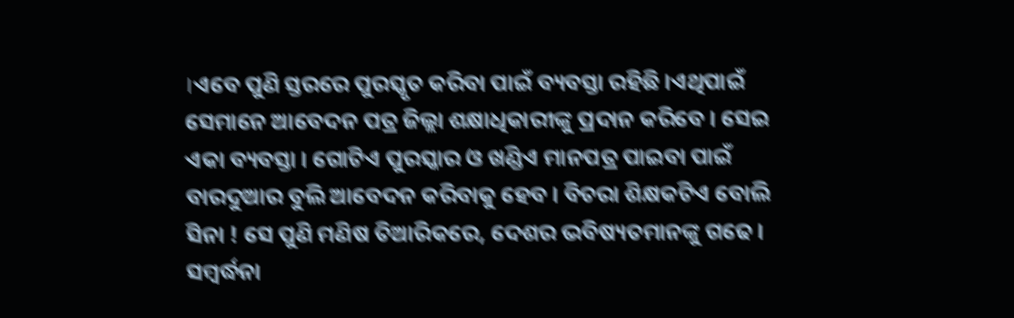।ଏବେ ପୁଣି ସ୍ତରରେ ପୁରସ୍କୃତ କରିବା ପାଇଁ ବ୍ୟବସ୍ତା ରହିଛି ।ଏଥିପାଇଁ ସେମାନେ ଆବେଦନ ପତ୍ର ଜିଲ୍ଲା ଶକ୍ଷାଧିକାରୀଙ୍କୁ ପ୍ରଦାନ କରିବେ । ସେଇ ଏକା ବ୍ୟବସ୍ତା । ଗୋଟିଏ ପୁରସ୍କାର ଓ ଖଣ୍ଡିଏ ମାନପତ୍ର ପାଇବା ପାଇଁ ବାରଦୁଆର ବୁଲି ଆବେଦନ କରିବାକୁ ହେବ । ବିଚରା ଶିକ୍ଷକଟିଏ ବୋଲି ସିନା ! ସେ ପୁଣି ମଣିଷ ତିଆରିକରେ, ଦେଶର ଭବିଷ୍ୟତମାନଙ୍କୁ ଗଢେ । ସମ୍ବର୍ଦ୍ଧନା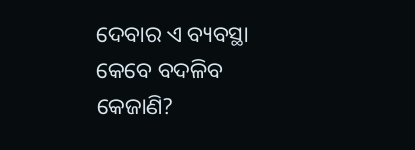ଦେବାର ଏ ବ୍ୟବସ୍ଥା କେବେ ବଦଳିବ କେଜାଣି?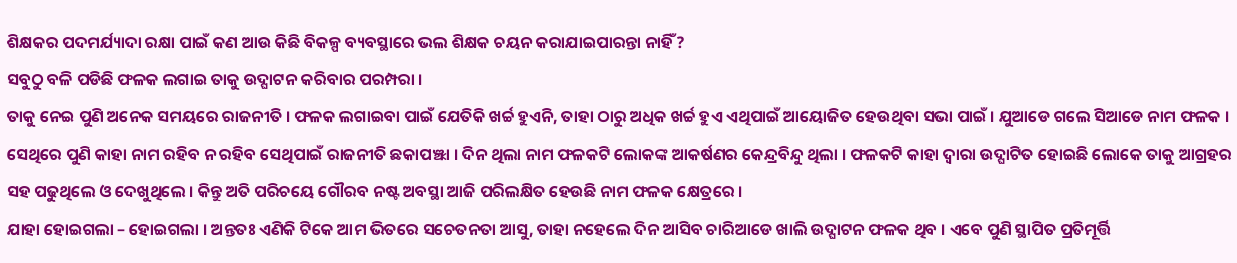ଶିକ୍ଷକର ପଦମର୍ଯ୍ୟାଦା ରକ୍ଷା ପାଇଁ କଣ ଆଉ କିଛି ବିକଳ୍ପ ବ୍ୟବସ୍ଥାରେ ଭଲ ଶିକ୍ଷକ ଚୟନ କରାଯାଇପାରନ୍ତା ନାହିଁ ?
ସବୁଠୁ ବଳି ପଡିଛି ଫଳକ ଲଗାଇ ତାକୁ ଉଦ୍ଘାଟନ କରିବାର ପରମ୍ପରା ।
ତାକୁ ନେଇ ପୁଣି ଅନେକ ସମୟରେ ରାଜନୀତି । ଫଳକ ଲଗାଇବା ପାଇଁ ଯେତିକି ଖର୍ଚ୍ଚ ହୁଏନି, ତାହା ଠାରୁ ଅଧିକ ଖର୍ଚ୍ଚ ହୁଏ ଏଥିପାଇଁ ଆୟୋଜିତ ହେଉଥିବା ସଭା ପାଇଁ । ଯୁଆଡେ ଗଲେ ସିଆଡେ ନାମ ଫଳକ । ସେଥିରେ ପୁଣି କାହା ନାମ ରହିବ ନ ରହିବ ସେଥିପାଇଁ ରାଜନୀତି ଛକାପଞ୍ଝା । ଦିନ ଥିଲା ନାମ ଫଳକଟି ଲୋକଙ୍କ ଆକର୍ଷଣର କେନ୍ଦ୍ରବିନ୍ଦୁ ଥିଲା । ଫଳକଟି କାହା ଦ୍ୱାରା ଉଦ୍ଘାଟିତ ହୋଇଛି ଲୋକେ ତାକୁ ଆଗ୍ରହର ସହ ପଢୁଥିଲେ ଓ ଦେଖୁଥିଲେ । କିନ୍ତୁ ଅତି ପରିଚୟେ ଗୌରବ ନଷ୍ଟ ଅବସ୍ଥା ଆଜି ପରିଲକ୍ଷିତ ହେଉଛି ନାମ ଫଳକ କ୍ଷେତ୍ରରେ ।
ଯାହା ହୋଇଗଲା – ହୋଇଗଲା । ଅନ୍ତତଃ ଏଣିକି ଟିକେ ଆମ ଭିତରେ ସଚେତନତା ଆସୁ, ତାହା ନହେଲେ ଦିନ ଆସିବ ଚାରିଆଡେ ଖାଲି ଉଦ୍ଘାଟନ ଫଳକ ଥିବ । ଏବେ ପୁଣି ସ୍ଥାପିତ ପ୍ରତିମୂର୍ତ୍ତି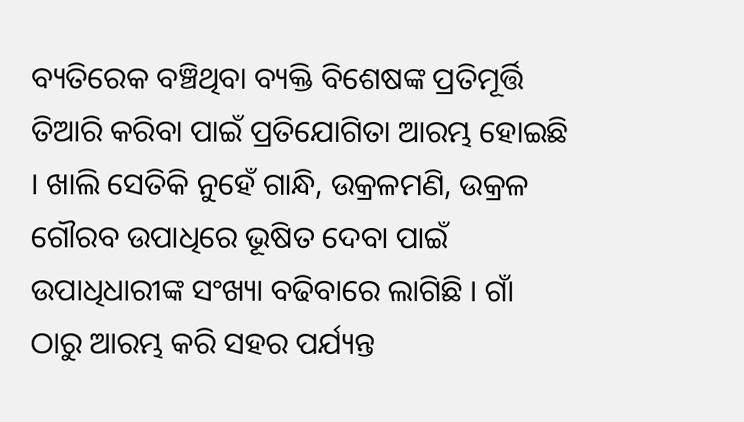ବ୍ୟତିରେକ ବଞ୍ଚିଥିବା ବ୍ୟକ୍ତି ବିଶେଷଙ୍କ ପ୍ରତିମୂର୍ତ୍ତି ତିଆରି କରିବା ପାଇଁ ପ୍ରତିଯୋଗିତା ଆରମ୍ଭ ହୋଇଛି । ଖାଲି ସେତିକି ନୁହେଁ ଗାନ୍ଧି, ଉକ୍ରଳମଣି, ଉକ୍ରଳ ଗୌରବ ଉପାଧିରେ ଭୂଷିତ ଦେବା ପାଇଁ ଉପାଧିଧାରୀଙ୍କ ସଂଖ୍ୟା ବଢିବାରେ ଲାଗିଛି । ଗାଁ ଠାରୁ ଆରମ୍ଭ କରି ସହର ପର୍ଯ୍ୟନ୍ତ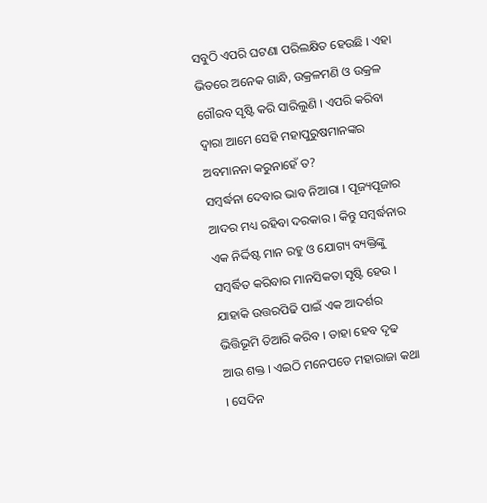ସବୁଠି ଏପରି ଘଟଣା ପରିଲକ୍ଷିତ ହେଉଛି । ଏହା ଭିତରେ ଅନେକ ଗାନ୍ଧି, ଉକ୍ରଳମଣି ଓ ଉକ୍ରଳ ଗୌରବ ସୃଷ୍ଟି କରି ସାରିଲୁଣି । ଏପରି କରିବା ଦ୍ୱାରା ଆମେ ସେହି ମହାପୁରୁଷମାନଙ୍କର ଅବମାନନା କରୁନାହେଁ ତ?
ସମ୍ବର୍ଦ୍ଧନା ଦେବାର ଭାବ ନିଆରା । ପୂଜ୍ୟପୂଜାର ଆଦର ମଧ୍ୟ ରହିବା ଦରକାର । କିନ୍ତୁ ସମ୍ବର୍ଦ୍ଧନାର ଏକ ନିର୍ଦ୍ଦିଷ୍ଟ ମାନ ରହୁ ଓ ଯୋଗ୍ୟ ବ୍ୟକ୍ତିଙ୍କୁ ସମ୍ବର୍ଦ୍ଧିତ କରିବାର ମାନସିକତା ସୃଷ୍ଟି ହେଉ । ଯାହାକି ଉତ୍ତରପିଢି ପାଇଁ ଏକ ଆଦର୍ଶର ଭିତ୍ତିଭୂମି ତିଆରି କରିବ । ତାହା ହେବ ଦୃଢ ଆଉ ଶକ୍ତ । ଏଇଠି ମନେପଡେ ମହାରାଜା କଥା । ସେଦିନ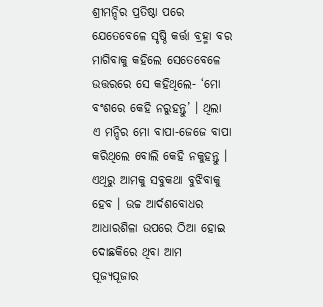ଶ୍ରୀମନ୍ଦିର ପ୍ରତିଷ୍ଠା ପରେ ଯେତେବେଳେ ସୃଷ୍ଠି କର୍ତ୍ତା ବ୍ରହ୍ମା ବର ମାଗିବାକୁ କହିଲେ ସେତେବେଳେ ଉତ୍ତରରେ ସେ କହିଥିଲେ- ‘ମୋ ବଂଶରେ କେହି ନରୁହନ୍ତୁ’ । ଥିଲା ଏ ମନ୍ଦିର ମୋ ବାପା-ଜେଜେ ବାପା କରିଥିଲେ ବୋଲି କେହି ନକୁହନ୍ତୁ । ଏଥିରୁ ଆମକୁ ସବୁକଥା ବୁଝିବାକୁ ହେବ । ଉଚ୍ଚ ଆର୍ଦଶବୋଧର ଆଧାରଶିଳା ଉପରେ ଠିଆ ହୋଇ ଦୋଛକିରେ ଥିବା ଆମ ପୂଜ୍ୟପୂଜାର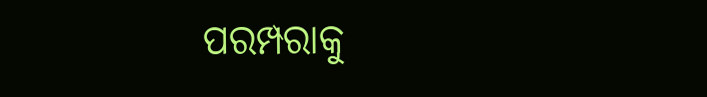ପରମ୍ପରାକୁ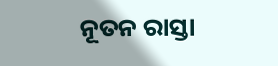ନୂତନ ରାସ୍ତା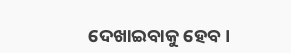ଦେଖାଇବାକୁ ହେବ ।